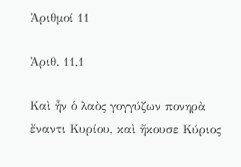Ἀριθμοί 11

Ἀριθ. 11,1

Καὶ ἦν ὁ λαὸς γογγύζων πονηρὰ ἔναντι Κυρίου, καὶ ἤκουσε Κύριος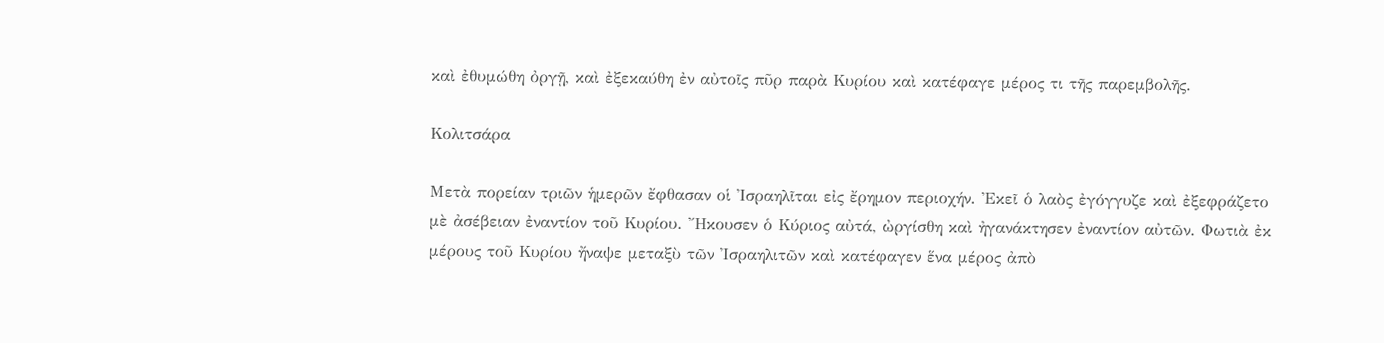καὶ ἐθυμώθη ὀργῇ, καὶ ἐξεκαύθη ἐν αὐτοῖς πῦρ παρὰ Κυρίου καὶ κατέφαγε μέρος τι τῆς παρεμβολῆς.

Κολιτσάρα

Μετὰ πορείαν τριῶν ἡμερῶν ἔφθασαν οἱ Ἰσραηλῖται εἰς ἔρημον περιοχήν. Ἐκεῖ ὁ λαὸς ἐγόγγυζε καὶ ἐξεφράζετο μὲ ἀσέβειαν ἐναντίον τοῦ Κυρίου. Ἤκουσεν ὁ Κύριος αὐτά, ὠργίσθη καὶ ἠγανάκτησεν ἐναντίον αὐτῶν. Φωτιὰ ἐκ μέρους τοῦ Κυρίου ἤναψε μεταξὺ τῶν Ἰσραηλιτῶν καὶ κατέφαγεν ἕνα μέρος ἀπὸ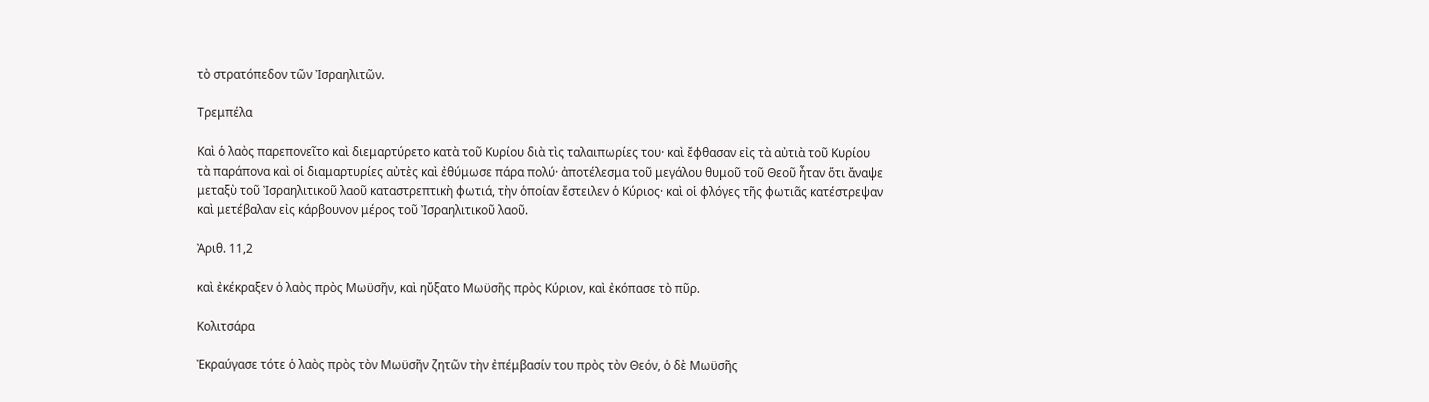τὸ στρατόπεδον τῶν Ἰσραηλιτῶν.

Τρεμπέλα

Καὶ ὁ λαὸς παρεπονεῖτο καὶ διεμαρτύρετο κατὰ τοῦ Κυρίου διὰ τὶς ταλαιπωρίες του· καὶ ἔφθασαν εἰς τὰ αὐτιὰ τοῦ Κυρίου τὰ παράπονα καὶ οἱ διαμαρτυρίες αὐτὲς καὶ ἐθύμωσε πάρα πολύ· ἀποτέλεσμα τοῦ μεγάλου θυμοῦ τοῦ Θεοῦ ἦταν ὅτι ἄναψε μεταξὺ τοῦ Ἰσραηλιτικοῦ λαοῦ καταστρεπτικὴ φωτιά, τὴν ὁποίαν ἔστειλεν ὁ Κύριος· καὶ οἱ φλόγες τῆς φωτιᾶς κατέστρεψαν καὶ μετέβαλαν εἰς κάρβουνον μέρος τοῦ Ἰσραηλιτικοῦ λαοῦ.

Ἀριθ. 11,2

καὶ ἐκέκραξεν ὁ λαὸς πρὸς Μωϋσῆν, καὶ ηὔξατο Μωϋσῆς πρὸς Κύριον, καὶ ἐκόπασε τὸ πῦρ.

Κολιτσάρα

Ἐκραύγασε τότε ὁ λαὸς πρὸς τὸν Μωϋσῆν ζητῶν τὴν ἐπέμβασίν του πρὸς τὸν Θεόν, ὁ δὲ Μωϋσῆς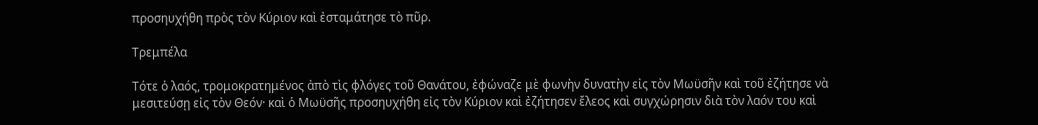προσηυχήθη πρὸς τὸν Κύριον καὶ ἐσταμάτησε τὸ πῦρ.

Τρεμπέλα

Τότε ὁ λαός, τρομοκρατημένος ἀπὸ τὶς φλόγες τοῦ Θανάτου, ἐφώναζε μὲ φωνὴν δυνατὴν εἰς τὸν Μωϋσῆν καὶ τοῦ ἐζήτησε νὰ μεσιτεύσῃ εἰς τὸν Θεόν· καὶ ὁ Μωϋσῆς προσηυχήθη εἰς τὸν Κύριον καὶ ἐζήτησεν ἔλεος καὶ συγχώρησιν διὰ τὸν λαόν του καὶ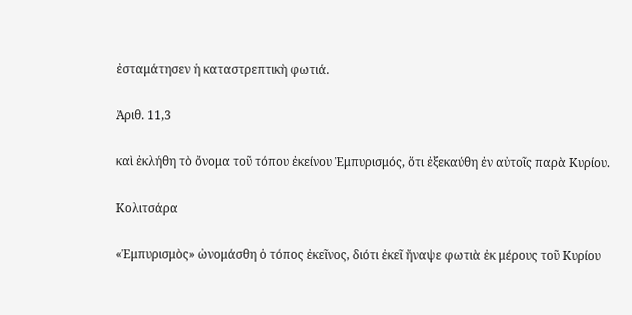ἐσταμάτησεν ἡ καταστρεπτικὴ φωτιά.

Ἀριθ. 11,3

καὶ ἐκλήθη τὸ ὄνομα τοῦ τόπου ἐκείνου Ἐμπυρισμός, ὅτι ἐξεκαύθη ἐν αὐτοῖς παρὰ Κυρίου.

Κολιτσάρα

«Ἐμπυρισμὸς» ὠνομάσθη ὁ τόπος ἐκεῖνος, διότι ἐκεῖ ἤναψε φωτιὰ ἐκ μέρους τοῦ Κυρίου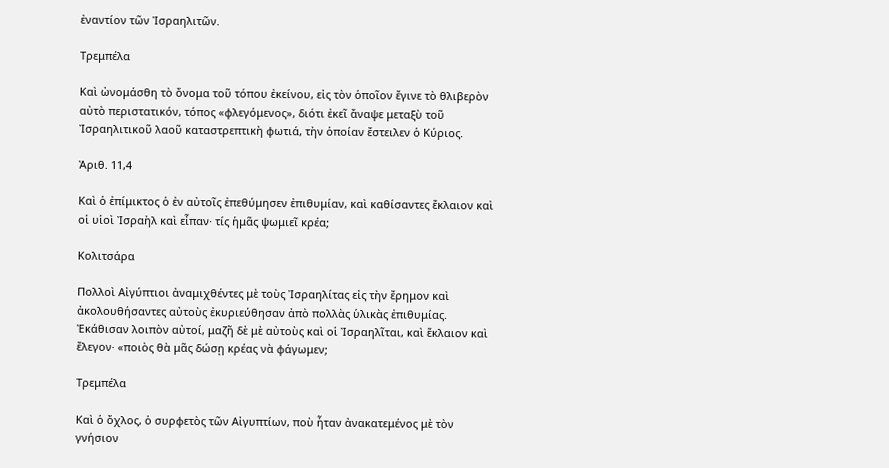ἐναντίον τῶν Ἰσραηλιτῶν.

Τρεμπέλα

Καὶ ὠνομάσθη τὸ ὄνομα τοῦ τόπου ἐκείνου, εἰς τὸν ὁποῖον ἔγινε τὸ θλιβερὸν αὐτὸ περιστατικόν, τόπος «φλεγόμενος», διότι ἐκεῖ ἄναψε μεταξὺ τοῦ Ἰσραηλιτικοῦ λαοῦ καταστρεπτικὴ φωτιά, τὴν ὁποίαν ἔστειλεν ὁ Κύριος.

Ἀριθ. 11,4

Καὶ ὁ ἐπίμικτος ὁ ἐν αὐτοῖς ἐπεθύμησεν ἐπιθυμίαν, καὶ καθίσαντες ἔκλαιον καὶ οἱ υἱοὶ Ἰσραὴλ καὶ εἶπαν· τίς ἡμᾶς ψωμιεῖ κρέα;

Κολιτσάρα

Πολλοὶ Αἰγύπτιοι ἀναμιχθέντες μὲ τοὺς Ἰσραηλίτας εἰς τὴν ἔρημον καὶ ἀκολουθήσαντες αὐτοὺς ἐκυριεύθησαν ἀπὸ πολλὰς ὑλικὰς ἐπιθυμίας. Ἐκάθισαν λοιπὸν αὐτοί, μαζῆ δὲ μὲ αὐτοὺς καὶ οἱ Ἰσραηλῖται, καὶ ἔκλαιον καὶ ἔλεγον· «ποιὸς θὰ μᾶς δώσῃ κρέας νὰ φάγωμεν;

Τρεμπέλα

Καὶ ὁ ὄχλος, ὁ συρφετὸς τῶν Αἰγυπτίων, ποὺ ἦταν ἀνακατεμένος μὲ τὸν γνήσιον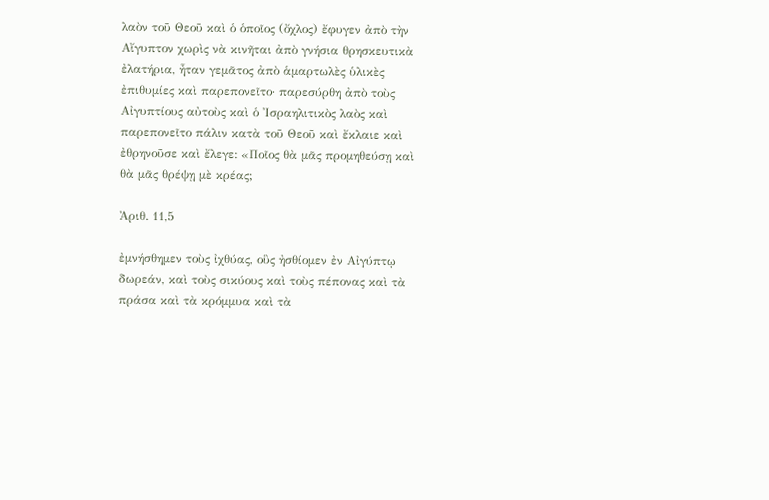λαὸν τοῦ Θεοῦ καὶ ὁ ὁποῖος (ὄχλος) ἔφυγεν ἀπὸ τὴν Αἴγυπτον χωρὶς νὰ κινῆται ἀπὸ γνήσια θρησκευτικὰ ἐλατήρια, ἦταν γεμᾶτος ἀπὸ ἁμαρτωλὲς ὑλικὲς ἐπιθυμίες καὶ παρεπονεῖτο· παρεσύρθη ἀπὸ τοὺς Αἰγυπτίους αὐτοὺς καὶ ὁ Ἰσραηλιτικὸς λαὸς καὶ παρεπονεῖτο πάλιν κατὰ τοῦ Θεοῦ καὶ ἔκλαιε καὶ ἐθρηνοῦσε καὶ ἔλεγε: «Ποῖος θὰ μᾶς προμηθεύσῃ καὶ θὰ μᾶς θρέψῃ μὲ κρέας;

Ἀριθ. 11,5

ἐμνήσθημεν τοὺς ἰχθύας, οὓς ἠσθίομεν ἐν Αἰγύπτῳ δωρεάν, καὶ τοὺς σικύους καὶ τοὺς πέπονας καὶ τὰ πράσα καὶ τὰ κρόμμυα καὶ τὰ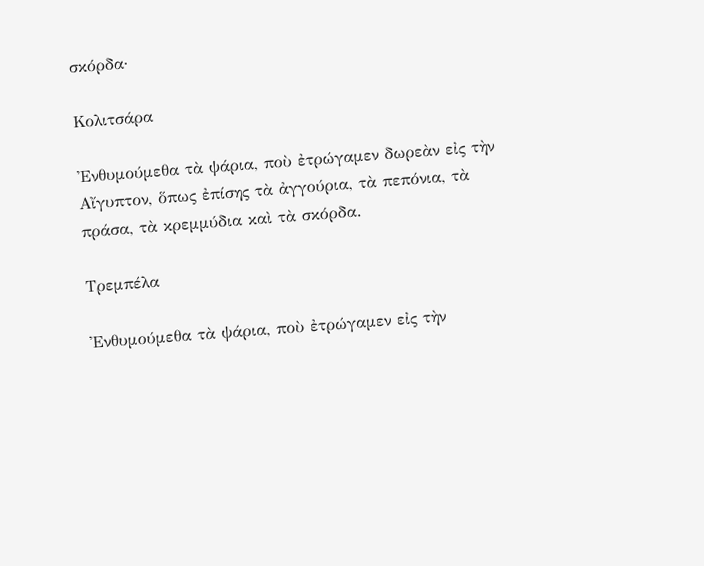σκόρδα·

Κολιτσάρα

Ἐνθυμούμεθα τὰ ψάρια, ποὺ ἐτρώγαμεν δωρεὰν εἰς τὴν Αἴγυπτον, ὅπως ἐπίσης τὰ ἀγγούρια, τὰ πεπόνια, τὰ πράσα, τὰ κρεμμύδια καὶ τὰ σκόρδα.

Τρεμπέλα

Ἐνθυμούμεθα τὰ ψάρια, ποὺ ἐτρώγαμεν εἰς τὴν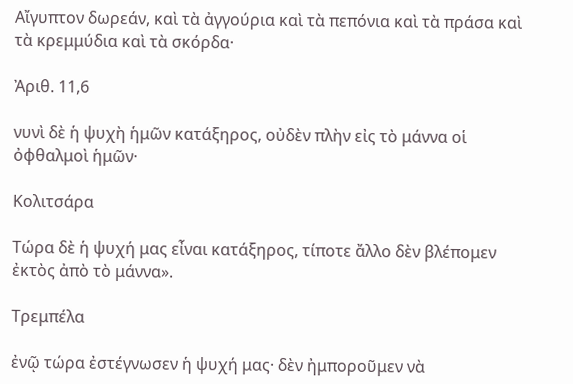Αἴγυπτον δωρεάν, καὶ τὰ ἀγγούρια καὶ τὰ πεπόνια καὶ τὰ πράσα καὶ τὰ κρεμμύδια καὶ τὰ σκόρδα·

Ἀριθ. 11,6

νυνὶ δὲ ἡ ψυχὴ ἡμῶν κατάξηρος, οὐδὲν πλὴν εἰς τὸ μάννα οἱ ὀφθαλμοὶ ἡμῶν·

Κολιτσάρα

Τώρα δὲ ἡ ψυχή μας εἶναι κατάξηρος, τίποτε ἄλλο δὲν βλέπομεν ἐκτὸς ἀπὸ τὸ μάννα».

Τρεμπέλα

ἐνῷ τώρα ἐστέγνωσεν ἡ ψυχή μας· δὲν ἠμποροῦμεν νὰ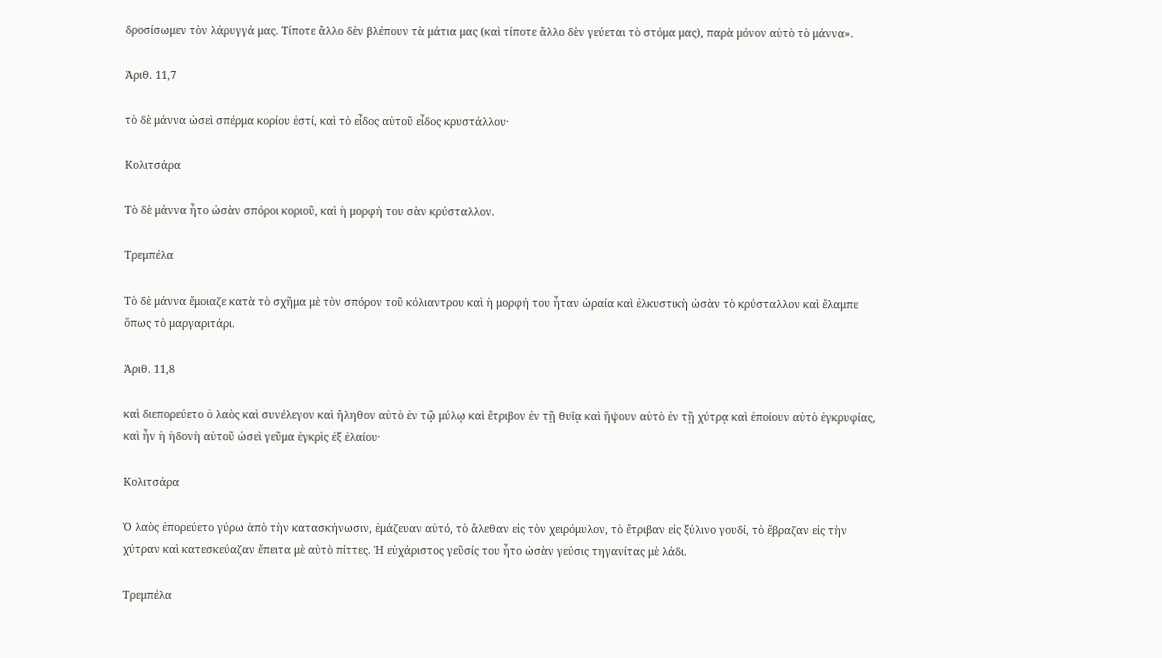δροσίσωμεν τὸν λάρυγγά μας. Τίποτε ἄλλο δὲν βλέπουν τὰ μάτια μας (καὶ τίποτε ἄλλο δὲν γεύεται τὸ στόμα μας), παρὰ μόνον αὐτὸ τὸ μάννα».

Ἀριθ. 11,7

τὸ δὲ μάννα ὡσεὶ σπέρμα κορίου ἐστί, καὶ τὸ εἶδος αὐτοῦ εἶδος κρυστάλλου·

Κολιτσάρα

Τὸ δὲ μάννα ἦτο ὠσὰν σπόροι κοριοῦ, καὶ ἡ μορφή του σὰν κρύσταλλον.

Τρεμπέλα

Τὸ δὲ μάννα ἔμοιαζε κατὰ τὸ σχῆμα μὲ τὸν σπόρον τοῦ κόλιαντρου καὶ ἡ μορφή του ἦταν ὡραία καὶ ἐλκυστικὴ ὡσὰν τὸ κρύσταλλον καὶ ἔλαμπε ὅπως τὸ μαργαριτάρι.

Ἀριθ. 11,8

καὶ διεπορεύετο ὁ λαὸς καὶ συνέλεγον καὶ ἤληθον αὐτὸ ἐν τῷ μύλῳ καὶ ἔτριβον ἐν τῇ θυΐᾳ καὶ ἥψουν αὐτὸ ἐν τῇ χύτρᾳ καὶ ἐποίουν αὐτὸ ἐγκρυφίας, καὶ ἦν ἡ ἡδονὴ αὐτοῦ ὡσεὶ γεῦμα ἐγκρὶς ἐξ ἐλαίου·

Κολιτσάρα

Ὁ λαὸς ἐπορεύετο γύρω ἀπὸ τὴν κατασκήνωσιν, ἐμάζευαν αὐτό, τὸ ἄλεθαν εἰς τὸν χειρόμυλον, τὸ ἔτριβαν εἰς ξύλινο γουδί, τὸ ἔβραζαν εἰς τὴν χύτραν καὶ κατεσκεύαζαν ἔπειτα μὲ αὐτὸ πίττες. Ἡ εὐχάριστος γεῦσίς του ἦτο ὠσὰν γεύσις τηγανίτας μὲ λάδι.

Τρεμπέλα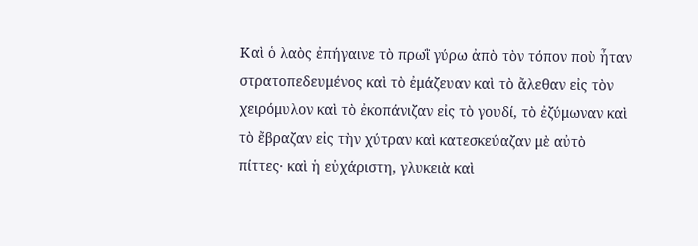Καὶ ὁ λαὸς ἐπήγαινε τὸ πρωῒ γύρω ἀπὸ τὸν τόπον ποὺ ἦταν στρατοπεδευμένος καὶ τὸ ἐμάζευαν καὶ τὸ ἄλεθαν εἰς τὸν χειρόμυλον καὶ τὸ ἐκοπάνιζαν εἰς τὸ γουδί, τὸ ἐζύμωναν καὶ τὸ ἔβραζαν εἰς τὴν χύτραν καὶ κατεσκεύαζαν μὲ αὐτὸ πίττες· καὶ ἡ εὐχάριστη, γλυκειὰ καὶ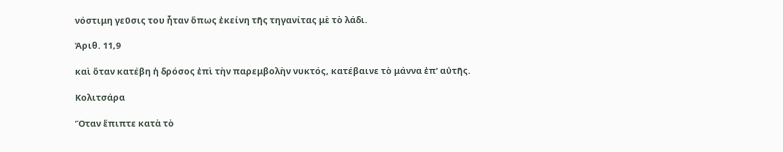νόστιμη γεῦσις του ἦταν ὅπως ἐκείνη τῆς τηγανίτας μὲ τὸ λάδι.

Ἀριθ. 11,9

καὶ ὅταν κατέβη ἡ δρόσος ἐπὶ τὴν παρεμβολὴν νυκτός, κατέβαινε τὸ μάννα ἐπ’ αὐτῆς.

Κολιτσάρα

Ὅταν ἔπιπτε κατὰ τὸ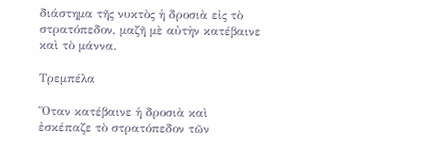διάστημα τῆς νυκτὸς ἡ δροσιὰ εἰς τὸ στρατόπεδον, μαζῆ μὲ αὐτὴν κατέβαινε καὶ τὸ μάννα.

Τρεμπέλα

Ὅταν κατέβαινε ἡ δροσιὰ καὶ ἐσκέπαζε τὸ στρατόπεδον τῶν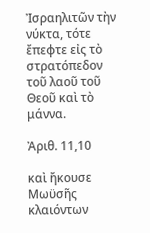Ἰσραηλιτῶν τὴν νύκτα, τότε ἔπεφτε εἰς τὸ στρατόπεδον τοῦ λαοῦ τοῦ Θεοῦ καὶ τὸ μάννα.

Ἀριθ. 11,10

καὶ ἤκουσε Μωϋσῆς κλαιόντων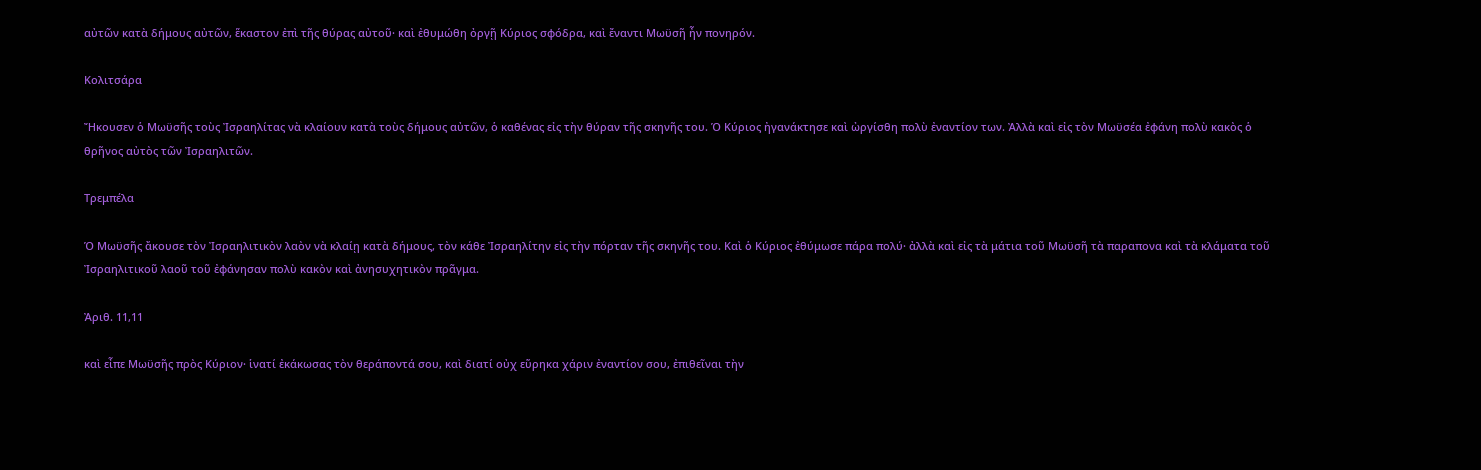αὐτῶν κατὰ δήμους αὐτῶν, ἕκαστον ἐπὶ τῆς θύρας αὐτοῦ· καὶ ἐθυμώθη ὀργῇ Κύριος σφόδρα, καὶ ἔναντι Μωϋσῆ ἦν πονηρόν.

Κολιτσάρα

Ἤκουσεν ὁ Μωϋσῆς τοὺς Ἰσραηλίτας νὰ κλαίουν κατὰ τοὺς δήμους αὐτῶν, ὁ καθένας εἰς τὴν θύραν τῆς σκηνῆς του. Ὁ Κύριος ἠγανάκτησε καὶ ὠργίσθη πολὺ ἐναντίον των. Ἀλλὰ καὶ εἰς τὸν Μωϋσέα ἐφάνη πολὺ κακὸς ὁ θρῆνος αὐτὸς τῶν Ἰσραηλιτῶν.

Τρεμπέλα

Ὁ Μωϋσῆς ἄκουσε τὸν Ἰσραηλιτικὸν λαὸν νὰ κλαίῃ κατὰ δήμους, τὸν κάθε Ἰσραηλίτην εἰς τὴν πόρταν τῆς σκηνῆς του. Καὶ ὁ Κύριος ἐθύμωσε πάρα πολύ· ἀλλὰ καὶ εἰς τὰ μάτια τοῦ Μωϋσῆ τὰ παραπονα καὶ τὰ κλάματα τοῦ Ἰσραηλιτικοῦ λαοῦ τοῦ ἐφάνησαν πολὺ κακὸν καὶ ἀνησυχητικὸν πρᾶγμα.

Ἀριθ. 11,11

καὶ εἶπε Μωϋσῆς πρὸς Κύριον· ἱνατί ἐκάκωσας τὸν θεράποντά σου, καὶ διατί οὐχ εὕρηκα χάριν ἐναντίον σου, ἐπιθεῖναι τὴν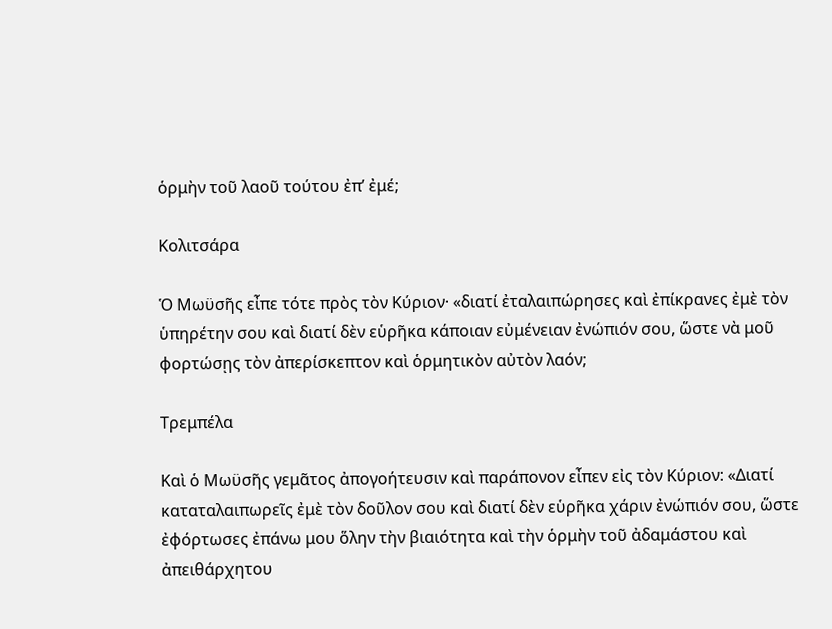ὁρμὴν τοῦ λαοῦ τούτου ἐπ’ ἐμέ;

Κολιτσάρα

Ὁ Μωϋσῆς εἶπε τότε πρὸς τὸν Κύριον· «διατί ἐταλαιπώρησες καὶ ἐπίκρανες ἐμὲ τὸν ὑπηρέτην σου καὶ διατί δὲν εὑρῆκα κάποιαν εὐμένειαν ἐνώπιόν σου, ὥστε νὰ μοῦ φορτώσῃς τὸν ἀπερίσκεπτον καὶ ὁρμητικὸν αὐτὸν λαόν;

Τρεμπέλα

Καὶ ὁ Μωϋσῆς γεμᾶτος ἀπογοήτευσιν καὶ παράπονον εἶπεν εἰς τὸν Κύριον: «Διατί καταταλαιπωρεῖς ἐμὲ τὸν δοῦλον σου καὶ διατί δὲν εὑρῆκα χάριν ἐνώπιόν σου, ὥστε ἐφόρτωσες ἐπάνω μου ὅλην τὴν βιαιότητα καὶ τὴν ὁρμὴν τοῦ ἀδαμάστου καὶ ἀπειθάρχητου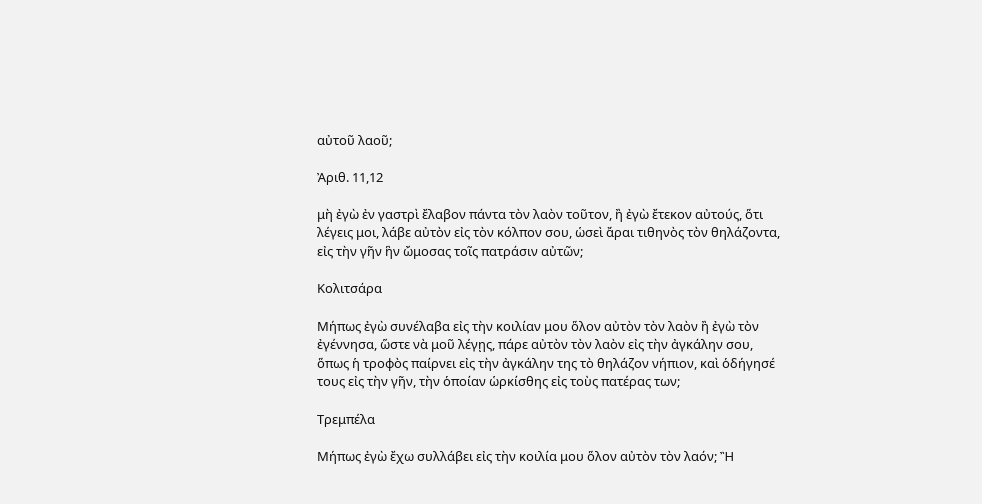αὐτοῦ λαοῦ;

Ἀριθ. 11,12

μὴ ἐγὼ ἐν γαστρὶ ἔλαβον πάντα τὸν λαὸν τοῦτον, ἢ ἐγὼ ἔτεκον αὐτούς, ὅτι λέγεις μοι, λάβε αὐτὸν εἰς τὸν κόλπον σου, ὡσεὶ ἄραι τιθηνὸς τὸν θηλάζοντα, εἰς τὴν γῆν ἣν ὤμοσας τοῖς πατράσιν αὐτῶν;

Κολιτσάρα

Μήπως ἐγὼ συνέλαβα εἰς τὴν κοιλίαν μου ὅλον αὐτὸν τὸν λαὸν ἢ ἐγὼ τὸν ἐγέννησα, ὥστε νὰ μοῦ λέγῃς, πάρε αὐτὸν τὸν λαὸν εἰς τὴν ἀγκάλην σου, ὅπως ἡ τροφὸς παίρνει εἰς τὴν ἀγκάλην της τὸ θηλάζον νήπιον, καὶ ὁδήγησέ τους εἰς τὴν γῆν, τὴν ὁποίαν ὡρκίσθης εἰς τοὺς πατέρας των;

Τρεμπέλα

Μήπως ἐγὼ ἔχω συλλάβει εἰς τὴν κοιλία μου ὅλον αὐτὸν τὸν λαόν; Ἢ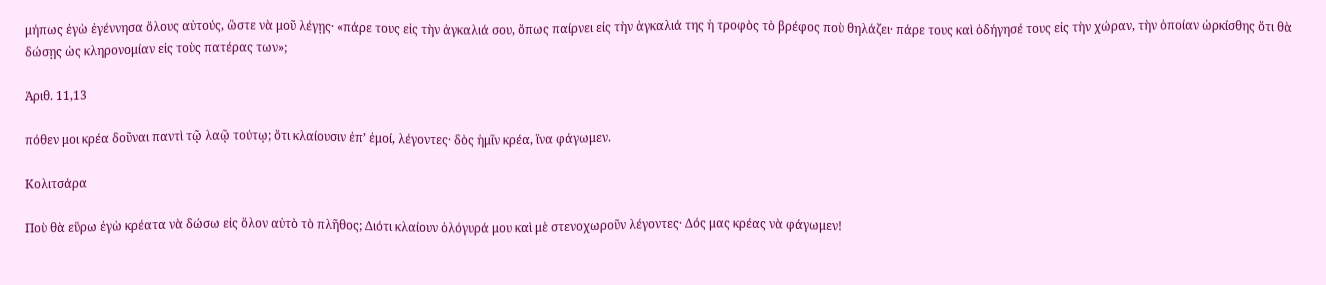μήπως ἐγὼ ἐγέννησα ὅλους αὐτούς, ὥστε νὰ μοῦ λέγῃς· «πάρε τους εἰς τὴν ἀγκαλιά σου, ὅπως παίρνει εἰς τὴν ἀγκαλιά της ἡ τροφὸς τὸ βρέφος ποὺ θηλάζει· πάρε τους καὶ ὁδήγησέ τους εἰς τὴν χώραν, τὴν ὁποίαν ὡρκίσθης ὅτι θὰ δώσῃς ὡς κληρονομίαν εἰς τοὺς πατέρας των»;

Ἀριθ. 11,13

πόθεν μοι κρέα δοῦναι παντὶ τῷ λαῷ τούτῳ; ὅτι κλαίουσιν ἐπ’ ἐμοί, λέγοντες· δὸς ἡμῖν κρέα, ἵνα φάγωμεν.

Κολιτσάρα

Ποὺ θὰ εὕρω ἐγὼ κρέατα νὰ δώσω εἰς ὅλον αὐτὸ τὸ πλῆθος; Διότι κλαίουν ὁλόγυρά μου καὶ μὲ στενοχωροῦν λέγοντες· Δός μας κρέας νὰ φάγωμεν!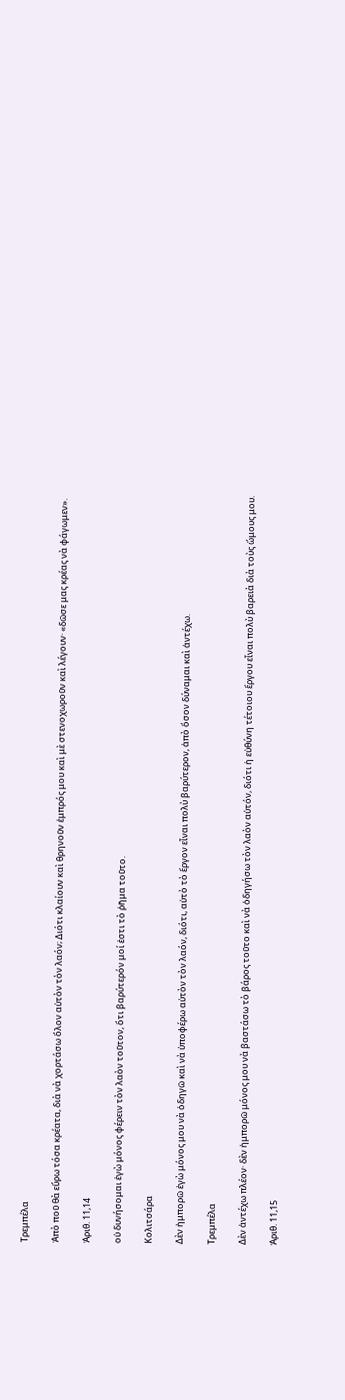Τρεμπέλα

Ἀπὸ ποῦ θὰ εὕρω τόσα κρέατα, διὰ νὰ χορτάσω ὅλον αὐτὸν τὸν λαόν; Διότι κλαίουν καὶ θρηνοῦν ἐμπρός μου καὶ μὲ στενοχωροῦν καὶ λέγουν· «δῶσε μας κρέας νὰ φάγωμεν».

Ἀριθ. 11,14

οὐ δυνήσομαι ἐγὼ μόνος φέρειν τὸν λαὸν τοῦτον, ὅτι βαρύτερόν μοί ἐστι τὸ ῥῆμα τοῦτο.

Κολιτσάρα

Δὲν ἠμπορῶ ἐγὼ μόνος μου νὰ ὁδηγῶ καὶ νὰ ὑποφέρω αὐτὸν τὸν λαόν, διότι, αὐτὸ τὸ ἔργον εἶναι πολὺ βαρύτερον, ἀπὸ ὅσον δύναμαι καὶ ἀντέχω.

Τρεμπέλα

Δὲν ἀντέχω πλέον· δὲν ἠμπορῶ μόνος μου νὰ βαστάσω τὸ βάρος τοῦτο καὶ νὰ ὁδηγήσω τὸν λαὸν αὐτόν, διότι ἡ εὐθύνη τέτοιου ἔργου εἶναι πολὺ βαρειὰ διὰ τοὺς ὤμους μου.

Ἀριθ. 11,15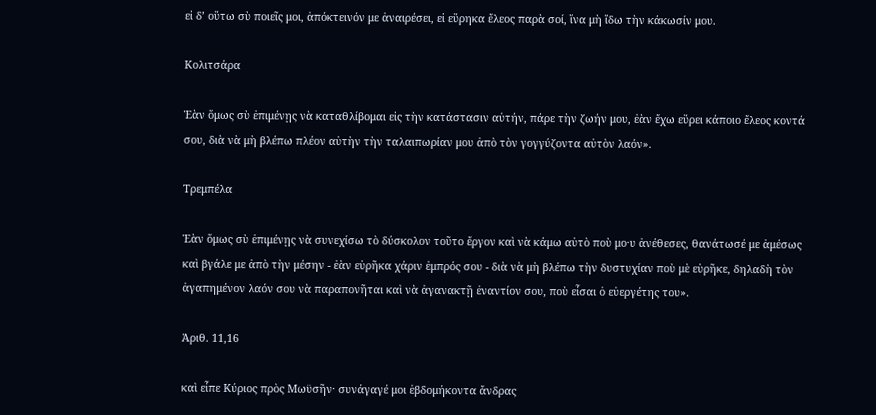εἰ δ’ οὕτω σὺ ποιεῖς μοι, ἀπόκτεινόν με ἀναιρέσει, εἰ εὕρηκα ἔλεος παρὰ σοί, ἵνα μὴ ἴδω τὴν κάκωσίν μου.

Κολιτσάρα

Ἐὰν ὅμως σὺ ἐπιμένῃς νὰ καταθλίβομαι εἰς τὴν κατάστασιν αὐτήν, πάρε τὴν ζωήν μου, ἐὰν ἔχω εὕρει κάποιο ἔλεος κοντά σου, διὰ νὰ μὴ βλέπω πλέον αὐτὴν τὴν ταλαιπωρίαν μου ἀπὸ τὸν γογγύζοντα αὐτὸν λαόν».

Τρεμπέλα

Ἐὰν ὅμως σὺ ἐπιμένῃς νὰ συνεχίσω τὸ δύσκολον τοῦτο ἔργον καὶ νὰ κάμω αὐτὸ ποὺ μο·υ ἀνέθεσες, θανάτωσέ με ἀμέσως καὶ βγάλε με ἀπὸ τὴν μέσην - ἐὰν εὑρῆκα χάριν ἐμπρός σου - διὰ νὰ μὴ βλέπω τὴν δυστυχίαν ποὺ μὲ εὑρῆκε, δηλαδὴ τὸν ἀγαπημένον λαόν σου νὰ παραπονῆται καὶ νὰ ἀγανακτῇ ἐναντίον σου, ποὺ εἶσαι ὁ εὐεργέτης του».

Ἀριθ. 11,16

καὶ εἶπε Κύριος πρὸς Μωϋσῆν· συνάγαγέ μοι ἑβδομήκοντα ἄνδρας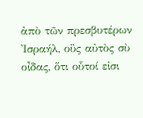ἀπὸ τῶν πρεσβυτέρων Ἰσραήλ, οὓς αὐτὸς σὺ οἶδας, ὅτι οὗτοί εἰσι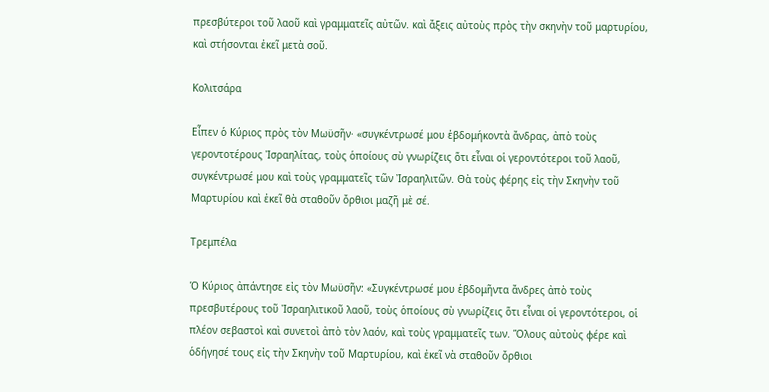πρεσβύτεροι τοῦ λαοῦ καὶ γραμματεῖς αὐτῶν. καὶ ἄξεις αὐτοὺς πρὸς τὴν σκηνὴν τοῦ μαρτυρίου, καὶ στήσονται ἐκεῖ μετὰ σοῦ.

Κολιτσάρα

Εἶπεν ὁ Κύριος πρὸς τὸν Μωϋσῆν· «συγκέντρωσέ μου ἑβδομήκοντὰ ἄνδρας, ἀπὸ τοὺς γεροντοτέρους Ἰσραηλίτας, τοὺς ὁποίους σὺ γνωρίζεις ὅτι εἶναι οἱ γεροντότεροι τοῦ λαοῦ, συγκέντρωσέ μου καὶ τοὺς γραμματεῖς τῶν Ἰσραηλιτῶν. Θὰ τοὺς φέρης εἰς τὴν Σκηνὴν τοῦ Μαρτυρίου καὶ ἐκεῖ θὰ σταθοῦν ὄρθιοι μαζῆ μὲ σέ.

Τρεμπέλα

Ὁ Κύριος ἀπάντησε εἰς τὸν Μωϋσῆν: «Συγκέντρωσέ μου ἑβδομῆντα ἄνδρες ἀπὸ τοὺς πρεσβυτέρους τοῦ Ἰσραηλιτικοῦ λαοῦ, τοὺς ὁποίους σὺ γνωρίζεις ὅτι εἶναι οἱ γεροντότεροι, οἱ πλέον σεβαστοὶ καὶ συνετοὶ ἀπὸ τὸν λαόν, καὶ τοὺς γραμματεῖς των. Ὅλους αὐτοὺς φέρε καὶ ὁδήγησέ τους εἰς τὴν Σκηνὴν τοῦ Μαρτυρίου, καὶ ἐκεῖ νὰ σταθοῦν ὄρθιοι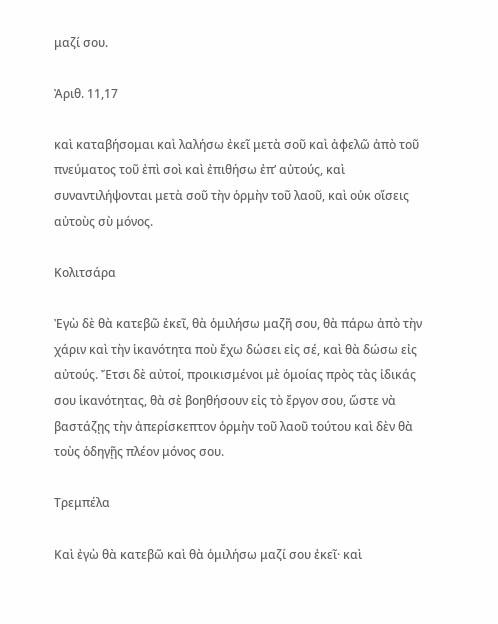μαζί σου.

Ἀριθ. 11,17

καὶ καταβήσομαι καὶ λαλήσω ἐκεῖ μετὰ σοῦ καὶ ἀφελῶ ἀπὸ τοῦ πνεύματος τοῦ ἐπὶ σοὶ καὶ ἐπιθήσω ἐπ’ αὐτούς, καὶ συναντιλήψονται μετὰ σοῦ τὴν ὁρμὴν τοῦ λαοῦ, καὶ οὐκ οἴσεις αὐτοὺς σὺ μόνος.

Κολιτσάρα

Ἐγὼ δὲ θὰ κατεβῶ ἐκεῖ, θὰ ὁμιλήσω μαζῆ σου, θὰ πάρω ἀπὸ τὴν χάριν καὶ τὴν ἱκανότητα ποὺ ἔχω δώσει εἰς σέ, καὶ θὰ δώσω εἰς αὐτούς. Ἔτσι δὲ αὐτοί, προικισμένοι μὲ ὁμοίας πρὸς τὰς ἰδικάς σου ἱκανότητας, θὰ σὲ βοηθήσουν εἰς τὸ ἔργον σου, ὥστε νὰ βαστάζῃς τὴν ἀπερίσκεπτον ὁρμὴν τοῦ λαοῦ τούτου καὶ δὲν θὰ τοὺς ὁδηγῇς πλέον μόνος σου.

Τρεμπέλα

Καὶ ἐγὼ θὰ κατεβῶ καὶ θὰ ὁμιλήσω μαζί σου ἐκεῖ· καὶ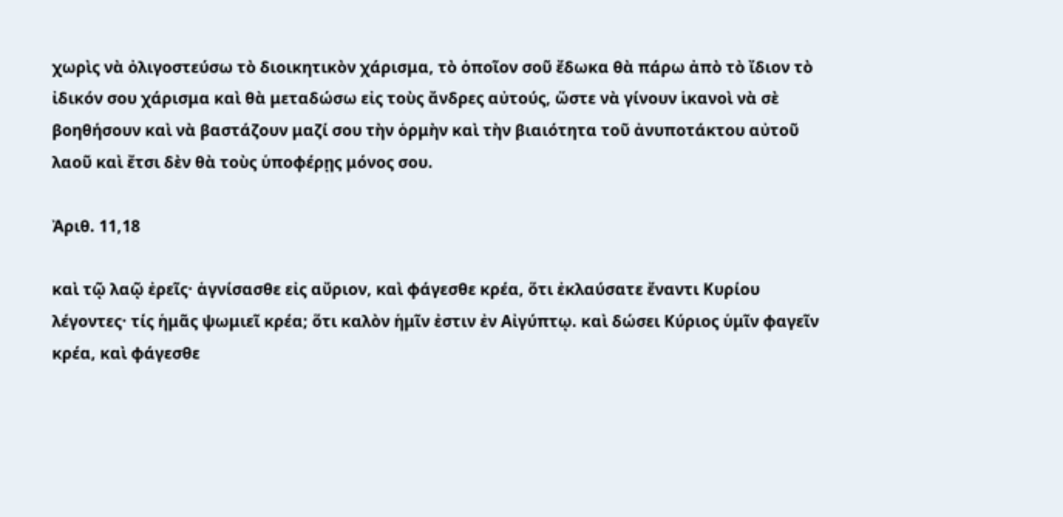χωρὶς νὰ ὀλιγοστεύσω τὸ διοικητικὸν χάρισμα, τὸ ὁποῖον σοῦ ἔδωκα θὰ πάρω ἀπὸ τὸ ἴδιον τὸ ἰδικόν σου χάρισμα καὶ θὰ μεταδώσω εἰς τοὺς ἄνδρες αὐτούς, ὥστε νὰ γίνουν ἱκανοὶ νὰ σὲ βοηθήσουν καὶ νὰ βαστάζουν μαζί σου τὴν ὁρμὴν καὶ τὴν βιαιότητα τοῦ ἀνυποτάκτου αὐτοῦ λαοῦ καὶ ἔτσι δὲν θὰ τοὺς ὑποφέρῃς μόνος σου.

Ἀριθ. 11,18

καὶ τῷ λαῷ ἐρεῖς· ἁγνίσασθε εἰς αὔριον, καὶ φάγεσθε κρέα, ὅτι ἐκλαύσατε ἔναντι Κυρίου λέγοντες· τίς ἡμᾶς ψωμιεῖ κρέα; ὅτι καλὸν ἡμῖν ἐστιν ἐν Αἰγύπτῳ. καὶ δώσει Κύριος ὑμῖν φαγεῖν κρέα, καὶ φάγεσθε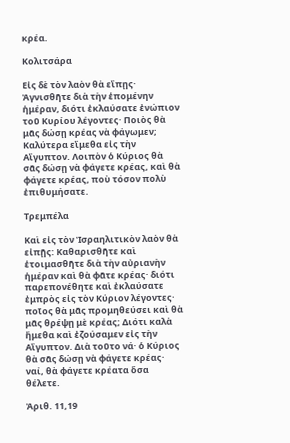κρέα.

Κολιτσάρα

Εἰς δὲ τὸν λαὸν θὰ εἴπῃς· Ἀγνισθῆτε διὰ τὴν ἑπομένην ἡμέραν, διότι ἐκλαύσατε ἐνώπιον τοῦ Κυρίου λέγοντες· Ποιὸς θὰ μᾶς δώσῃ κρέας νὰ φάγωμεν; Καλύτερα εἴμεθα εἰς τὴν Αἴγυπτον. Λοιπὸν ὁ Κύριος θὰ σᾶς δώσῃ νὰ φάγετε κρέας, καὶ θὰ φάγετε κρέας, ποὺ τόσον πολὺ ἐπιθυμήσατε.

Τρεμπέλα

Καὶ εἰς τὸν Ἰσραηλιτικὸν λαὸν θὰ εἰπῇς: Καθαρισθῆτε καὶ ἑτοιμασθῆτε διὰ τὴν αὐριανὴν ἡμέραν καὶ θὰ φᾶτε κρέας· διότι παρεπονέθητε καὶ ἐκλαύσατε ἐμπρὸς εἰς τὸν Κύριον λέγοντες· ποῖος θὰ μᾶς προμηθεύσει καὶ θὰ μᾶς θρέψῃ μὲ κρέας; Διότι καλὰ ἤμεθα καὶ ἐζούσαμεν εἰς τὴν Αἴγυπτον. Διὰ τοῦτο νά· ὁ Κύριος θὰ σᾶς δώσῃ νὰ φάγετε κρέας· ναί, θὰ φάγετε κρέατα ὅσα θέλετε.

Ἀριθ. 11,19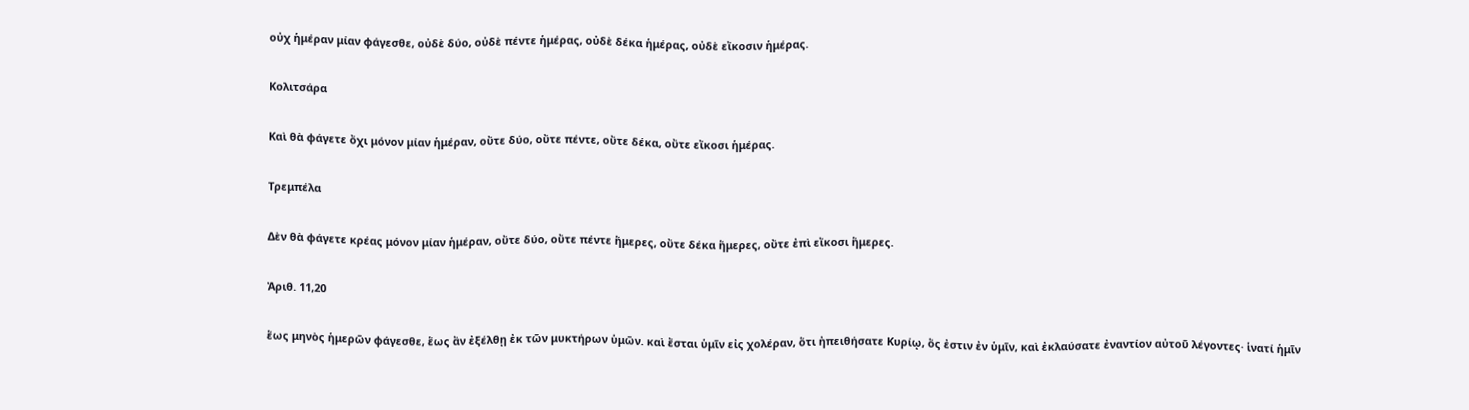οὐχ ἡμέραν μίαν φάγεσθε, οὐδὲ δύο, οὐδὲ πέντε ἡμέρας, οὐδὲ δέκα ἡμέρας, οὐδὲ εἴκοσιν ἡμέρας.

Κολιτσάρα

Καὶ θὰ φάγετε ὄχι μόνον μίαν ἡμέραν, οὔτε δύο, οὔτε πέντε, οὔτε δέκα, οὔτε εἴκοσι ἡμέρας.

Τρεμπέλα

Δὲν θὰ φάγετε κρέας μόνον μίαν ἡμέραν, οὔτε δύο, οὔτε πέντε ἥμερες, οὔτε δέκα ἥμερες, οὔτε ἐπὶ εἴκοσι ἥμερες.

Ἀριθ. 11,20

ἕως μηνὸς ἡμερῶν φάγεσθε, ἕως ἂν ἐξέλθῃ ἐκ τῶν μυκτήρων ὑμῶν. καὶ ἔσται ὑμῖν εἰς χολέραν, ὅτι ἠπειθήσατε Κυρίῳ, ὅς ἐστιν ἐν ὑμῖν, καὶ ἐκλαύσατε ἐναντίον αὐτοῦ λέγοντες· ἱνατί ἡμῖν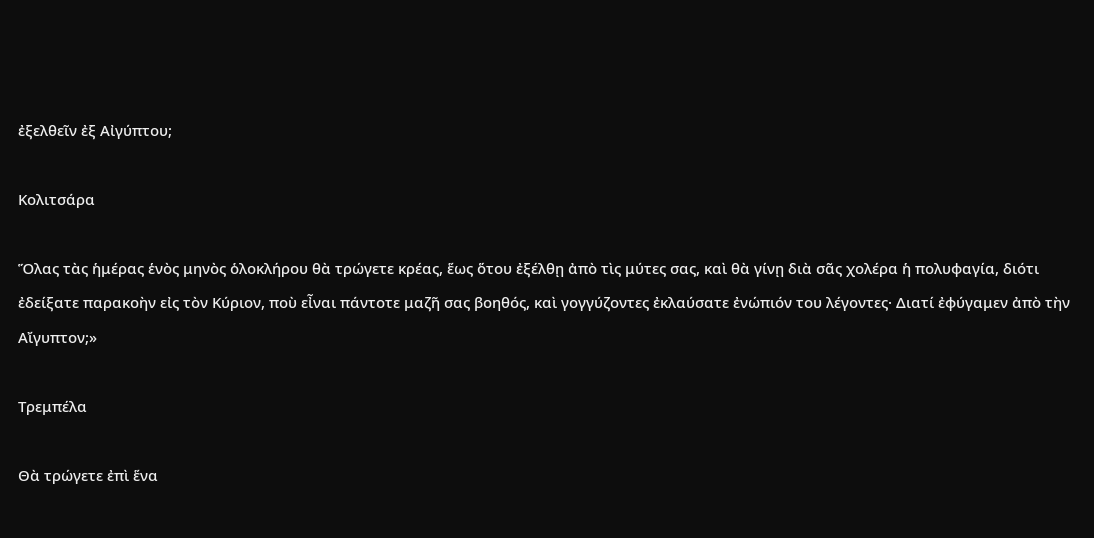ἐξελθεῖν ἐξ Αἰγύπτου;

Κολιτσάρα

Ὅλας τὰς ἡμέρας ἑνὸς μηνὸς ὁλοκλήρου θὰ τρώγετε κρέας, ἕως ὅτου ἐξέλθῃ ἀπὸ τὶς μύτες σας, καὶ θὰ γίνῃ διὰ σᾶς χολέρα ἡ πολυφαγία, διότι ἐδείξατε παρακοὴν εἰς τὸν Κύριον, ποὺ εἶναι πάντοτε μαζῆ σας βοηθός, καὶ γογγύζοντες ἐκλαύσατε ἐνώπιόν του λέγοντες· Διατί ἐφύγαμεν ἀπὸ τὴν Αἴγυπτον;»

Τρεμπέλα

Θὰ τρώγετε ἐπὶ ἕνα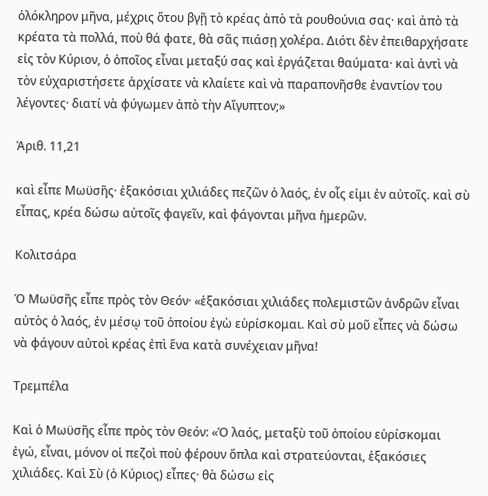ὁλόκληρον μῆνα, μέχρις ὅτου βγῇ τὸ κρέας ἀπὸ τὰ ρουθούνια σας· καὶ ἀπὸ τὰ κρέατα τὰ πολλά, ποὺ θά φατε, θὰ σᾶς πιάσῃ χολέρα. Διότι δὲν ἐπειθαρχήσατε εἰς τὸν Κύριον, ὁ ὁποῖος εἶναι μεταξύ σας καὶ ἐργάζεται θαύματα· καὶ ἀντὶ νὰ τὸν εὐχαριστήσετε ἀρχίσατε νὰ κλαίετε καὶ νὰ παραπονῆσθε ἐναντίον του λέγοντες· διατί νὰ φύγωμεν ἀπὸ τὴν Αἴγυπτον;»

Ἀριθ. 11,21

καὶ εἶπε Μωϋσῆς· ἑξακόσιαι χιλιάδες πεζῶν ὁ λαός, ἐν οἷς εἰμι ἐν αὐτοῖς. καὶ σὺ εἶπας, κρέα δώσω αὐτοῖς φαγεῖν, καὶ φάγονται μῆνα ἡμερῶν.

Κολιτσάρα

Ὁ Μωϋσῆς εἶπε πρὸς τὸν Θεόν· «ἑξακόσιαι χιλιάδες πολεμιστῶν ἀνδρῶν εἶναι αὐτὸς ὁ λαός, ἐν μέσῳ τοῦ ὁποίου ἐγὼ εὑρίσκομαι. Καὶ σὺ μοῦ εἶπες νὰ δώσω νὰ φάγουν αὐτοὶ κρέας ἐπὶ ἕνα κατὰ συνέχειαν μῆνα!

Τρεμπέλα

Καὶ ὁ Μωϋσῆς εἶπε πρὸς τὸν Θεόν: «Ὁ λαός, μεταξὺ τοῦ ὁποίου εὑρίσκομαι ἐγώ, εἶναι, μόνον οἱ πεζοὶ ποὺ φέρουν ὅπλα καὶ στρατεύονται, ἑξακόσιες χιλιάδες. Καὶ Σὺ (ὁ Κύριος) εἶπες· θὰ δώσω εἰς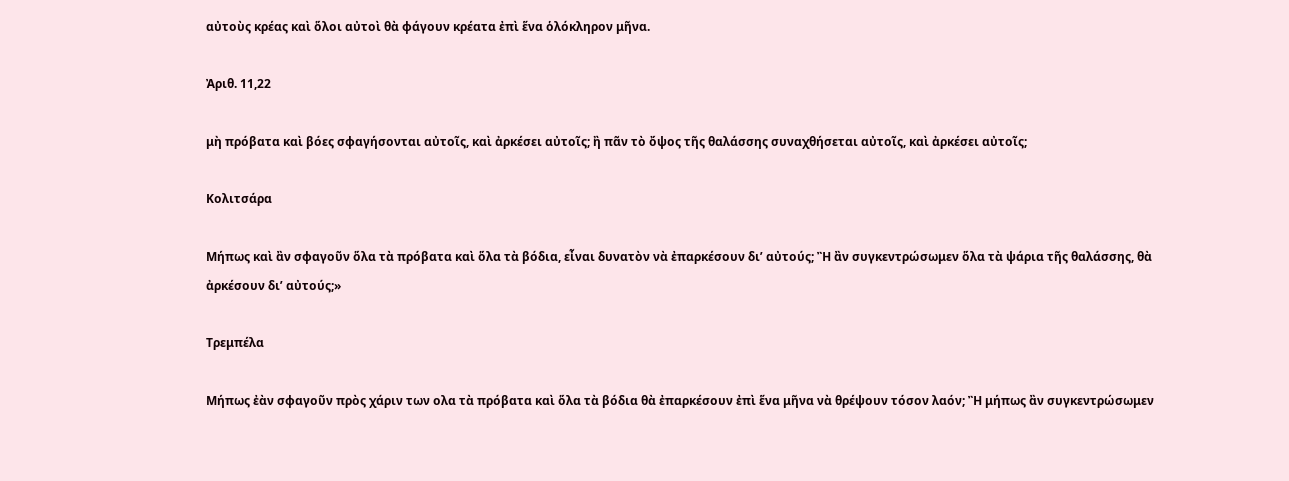αὐτοὺς κρέας καὶ ὅλοι αὐτοὶ θὰ φάγουν κρέατα ἐπὶ ἕνα ὁλόκληρον μῆνα.

Ἀριθ. 11,22

μὴ πρόβατα καὶ βόες σφαγήσονται αὐτοῖς, καὶ ἀρκέσει αὐτοῖς; ἢ πᾶν τὸ ὄψος τῆς θαλάσσης συναχθήσεται αὐτοῖς, καὶ ἀρκέσει αὐτοῖς;

Κολιτσάρα

Μήπως καὶ ἂν σφαγοῦν ὅλα τὰ πρόβατα καὶ ὅλα τὰ βόδια, εἶναι δυνατὸν νὰ ἐπαρκέσουν δι’ αὐτούς; Ἢ ἂν συγκεντρώσωμεν ὅλα τὰ ψάρια τῆς θαλάσσης, θὰ ἀρκέσουν δι’ αὐτούς;»

Τρεμπέλα

Μήπως ἐὰν σφαγοῦν πρὸς χάριν των ολα τὰ πρόβατα καὶ ὅλα τὰ βόδια θὰ ἐπαρκέσουν ἐπὶ ἕνα μῆνα νὰ θρέψουν τόσον λαόν; Ἢ μήπως ἂν συγκεντρώσωμεν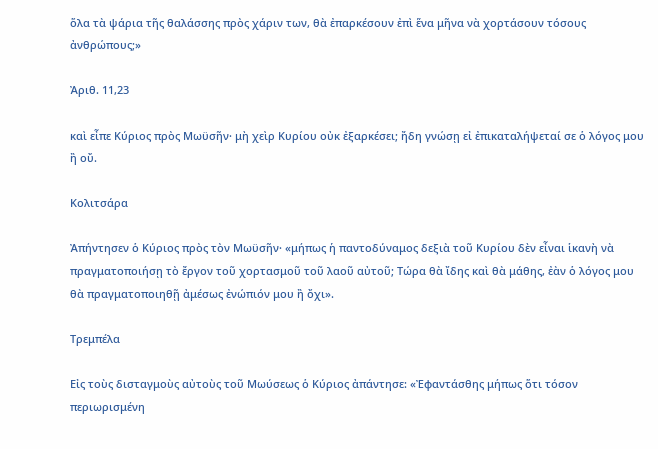ὅλα τὰ ψάρια τῆς θαλάσσης πρὸς χάριν των, θὰ ἐπαρκέσουν ἐπὶ ἕνα μῆνα νὰ χορτάσουν τόσους ἀνθρώπους;»

Ἀριθ. 11,23

καὶ εἶπε Κύριος πρὸς Μωϋσῆν· μὴ χεὶρ Κυρίου οὐκ ἐξαρκέσει; ἤδη γνώσῃ εἰ ἐπικαταλήψεταί σε ὁ λόγος μου ἢ οὔ.

Κολιτσάρα

Ἀπήντησεν ὁ Κύριος πρὸς τὸν Μωϋσῆν· «μήπως ἡ παντοδύναμος δεξιὰ τοῦ Κυρίου δὲν εἶναι ἱκανὴ νὰ πραγματοποιήσῃ τὸ ἔργον τοῦ χορτασμοῦ τοῦ λαοῦ αὐτοῦ; Τώρα θὰ ἴδης καὶ θὰ μάθης, ἐὰν ὁ λόγος μου θὰ πραγματοποιηθῇ ἀμέσως ἐνώπιόν μου ἢ ὄχι».

Τρεμπέλα

Εἰς τοὺς δισταγμοὺς αὐτοὺς τοῦ Μωύσεως ὁ Κύριος ἀπάντησε: «Ἐφαντάσθης μήπως ὅτι τόσον περιωρισμένη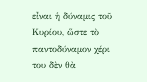εἶναι ἡ δύναμις τοῦ Κυρίου, ὥστε τὸ παντοδύναμον χέρι του δὲν θὰ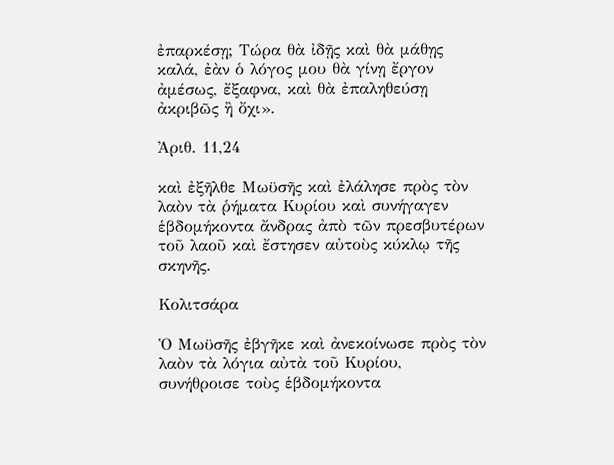ἐπαρκέσῃ; Τώρα θὰ ἰδῇς καὶ θὰ μάθῃς καλά, ἐὰν ὁ λόγος μου θὰ γίνῃ ἔργον ἀμέσως, ἔξαφνα, καὶ θὰ ἐπαληθεύσῃ ἀκριβῶς ἢ ὄχι».

Ἀριθ. 11,24

καὶ ἐξῆλθε Μωϋσῆς καὶ ἐλάλησε πρὸς τὸν λαὸν τὰ ῥήματα Κυρίου καὶ συνήγαγεν ἑβδομήκοντα ἄνδρας ἀπὸ τῶν πρεσβυτέρων τοῦ λαοῦ καὶ ἔστησεν αὐτοὺς κύκλῳ τῆς σκηνῆς.

Κολιτσάρα

Ὁ Μωϋσῆς ἐβγῆκε καὶ ἀνεκοίνωσε πρὸς τὸν λαὸν τὰ λόγια αὐτὰ τοῦ Κυρίου, συνήθροισε τοὺς ἑβδομήκοντα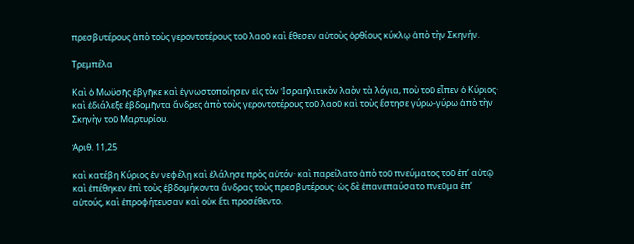πρεσβυτέρους ἀπὸ τοὺς γεροντοτέρους τοῦ λαοῦ καὶ ἔθεσεν αὐτοὺς ὀρθίους κύκλῳ ἀπὸ τὴν Σκηνήν.

Τρεμπέλα

Καὶ ὁ Μωϋσῆς ἐβγῆκε καὶ ἐγνωστοποίησεν εἰς τὸν Ἰσραηλιτικὸν λαὸν τὰ λόγια, ποὺ τοῦ εἶπεν ὁ Κύριος· καὶ ἐδιάλεξε ἑβδομῆντα ἄνδρες ἀπὸ τοὺς γεροντοτέρους τοῦ λαοῦ καὶ τοὺς ἔστησε γύρω-γύρω ἀπὸ τὴν Σκηνὴν τοῦ Μαρτυρίου.

Ἀριθ. 11,25

καὶ κατέβη Κύριος ἐν νεφέλῃ καὶ ἐλάλησε πρὸς αὐτόν· καὶ παρείλατο ἀπὸ τοῦ πνεύματος τοῦ ἐπ’ αὐτῷ καὶ ἐπέθηκεν ἐπὶ τοὺς ἑβδομήκοντα ἄνδρας τοὺς πρεσβυτέρους· ὡς δὲ ἐπανεπαύσατο πνεῦμα ἐπ’ αὐτούς, καὶ ἐπροφήτευσαν καὶ οὐκ ἔτι προσέθεντο.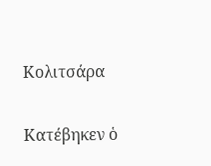Κολιτσάρα

Κατέβηκεν ὁ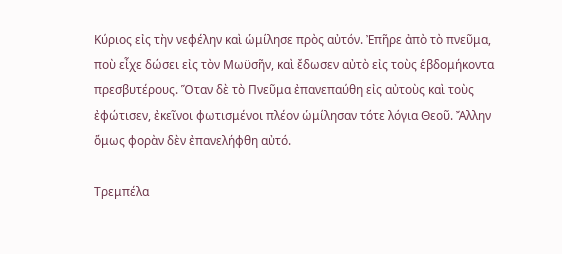Κύριος εἰς τὴν νεφέλην καὶ ὡμίλησε πρὸς αὐτόν. Ἐπῆρε ἀπὸ τὸ πνεῦμα, ποὺ εἶχε δώσει εἰς τὸν Μωϋσῆν, καὶ ἔδωσεν αὐτὸ εἰς τοὺς ἑβδομήκοντα πρεσβυτέρους. Ὅταν δὲ τὸ Πνεῦμα ἐπανεπαύθη εἰς αὐτοὺς καὶ τοὺς ἐφώτισεν, ἐκεῖνοι φωτισμένοι πλέον ὡμίλησαν τότε λόγια Θεοῦ. Ἄλλην ὅμως φορὰν δὲν ἐπανελήφθη αὐτό.

Τρεμπέλα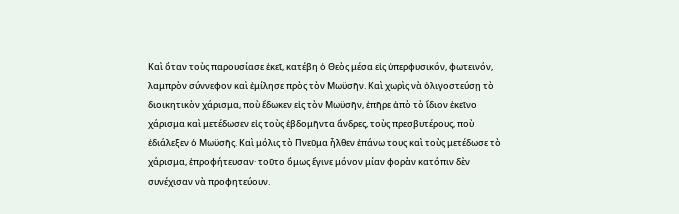Καὶ ὅταν τοὺς παρουσίασε ἐκεῖ, κατέβη ὁ Θεὸς μέσα εἰς ὑπερφυσικόν, φωτεινόν, λαμπρὸν σύννεφον καὶ ἐμίλησε πρὸς τὸν Μωϋσῆν. Καὶ χωρὶς νὰ ὀλιγοστεύσῃ τὸ διοικητικὸν χάρισμα, ποὺ ἔδωκεν εἰς τὸν Μωϋσῆν, ἐπῆρε ἀπὸ τὸ ἴδιον ἐκεῖνο χάρισμα καὶ μετέδωσεν εἰς τοὺς ἑβδομῆντα ἄνδρες, τοὺς πρεσβυτέρους, ποὺ ἐδιάλεξεν ὁ Μωϋσῆς. Καὶ μόλις τὸ Πνεῦμα ἦλθεν ἐπάνω τους καὶ τοὺς μετέδωσε τὸ χάρισμα, ἐπροφήτευσαν· τοῦτο ὅμως ἔγινε μόνον μίαν φορὰν κατόπιν δὲν συνέχισαν νὰ προφητεύουν.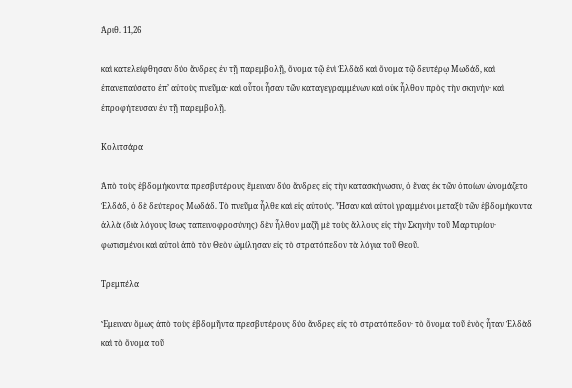Ἀριθ. 11,26

καὶ κατελείφθησαν δύο ἄνδρες ἐν τῇ παρεμβολῇ, ὄνομα τῷ ἑνὶ Ἑλδὰδ καὶ ὄνομα τῷ δευτέρῳ Μωδάδ, καὶ ἐπανεπαύσατο ἐπ’ αὐτοὺς πνεῦμα· καὶ οὗτοι ἦσαν τῶν καταγεγραμμένων καὶ οὐκ ἦλθον πρὸς τὴν σκηνήν· καὶ ἐπροφήτευσαν ἐν τῇ παρεμβολῇ.

Κολιτσάρα

Ἀπὸ τοὺς ἑβδομήκοντα πρεσβυτέρους ἔμειναν δύο ἄνδρες εἰς τὴν κατασκήνωσιν, ὁ ἕνας ἐκ τῶν ὁποίων ὠνομάζετο Ἑλδάδ, ὁ δὲ δεύτερος Μωδάδ. Τὸ πνεῦμα ἦλθε καὶ εἰς αὐτούς. Ἦσαν καὶ αὐτοὶ γραμμένοι μεταξὺ τῶν ἑβδομήκοντα ἀλλὰ (διὰ λόγους ἴσως ταπεινοφροσύνης) δὲν ἦλθον μαζῆ μὲ τοὺς ἄλλους εἰς τὴν Σκηνὴν τοῦ Μαρτυρίου· φωτισμένοι καὶ αὐτοὶ ἀπὸ τὸν Θεὸν ὡμίλησαν εἰς τὸ στρατόπεδον τὰ λόγια τοῦ Θεοῦ.

Τρεμπέλα

Ἔμειναν ὅμως ἀπὸ τοὺς ἑβδομῆντα πρεσβυτέρους δύο ἄνδρες εἰς τὸ στρατόπεδον· τὸ ὄνομα τοῦ ἑνὸς ἦταν Ἑλδὰδ καὶ τὸ ὄνομα τοῦ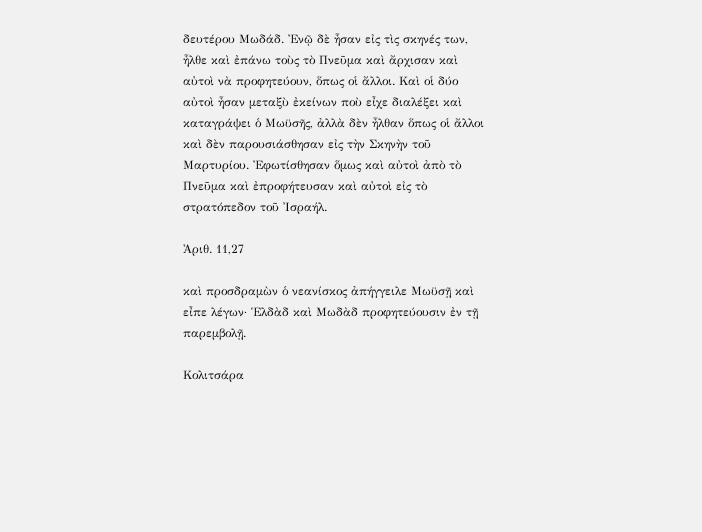δευτέρου Μωδάδ. Ἐνῷ δὲ ἦσαν εἰς τὶς σκηνές των, ἦλθε καὶ ἐπάνω τοὺς τὸ Πνεῦμα καὶ ἄρχισαν καὶ αὐτοὶ νὰ προφητεύουν, ὅπως οἱ ἄλλοι. Καὶ οἱ δύο αὐτοὶ ἦσαν μεταξὺ ἐκείνων ποὺ εἶχε διαλέξει καὶ καταγράψει ὁ Μωϋσῆς, ἀλλὰ δὲν ἦλθαν ὅπως οἱ ἄλλοι καὶ δὲν παρουσιάσθησαν εἰς τὴν Σκηνὴν τοῦ Μαρτυρίου. Ἐφωτίσθησαν ὅμως καὶ αὐτοὶ ἀπὸ τὸ Πνεῦμα καὶ ἐπροφήτευσαν καὶ αὐτοὶ εἰς τὸ στρατόπεδον τοῦ Ἰσραήλ.

Ἀριθ. 11,27

καὶ προσδραμὼν ὁ νεανίσκος ἀπήγγειλε Μωϋσῇ καὶ εἶπε λέγων· Ἑλδὰδ καὶ Μωδὰδ προφητεύουσιν ἐν τῇ παρεμβολῇ.

Κολιτσάρα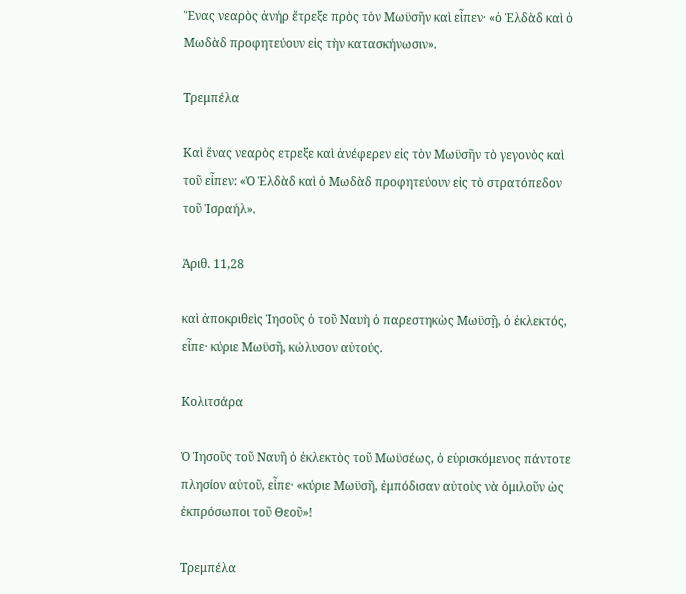Ἕνας νεαρὸς ἀνήρ ἔτρεξε πρὸς τὸν Μωϋσῆν καὶ εἶπεν· «ὁ Ἑλδὰδ καὶ ὁ Μωδὰδ προφητεύουν εἰς τὴν κατασκήνωσιν».

Τρεμπέλα

Καὶ ἕνας νεαρὸς ετρεξε καὶ ἀνέφερεν εἰς τὸν Μωϋσῆν τὸ γεγονὸς καὶ τοῦ εἶπεν: «Ὁ Ἑλδὰδ καὶ ὁ Μωδὰδ προφητεύουν εἰς τὸ στρατόπεδον τοῦ Ἰσραήλ».

Ἀριθ. 11,28

καὶ ἀποκριθεὶς Ἰησοῦς ὁ τοῦ Ναυὴ ὁ παρεστηκὼς Μωϋσῇ, ὁ ἐκλεκτός, εἶπε· κύριε Μωϋσῆ, κώλυσον αὐτούς.

Κολιτσάρα

Ὁ Ἰησοῦς τοῦ Ναυῆ ὁ ἐκλεκτὸς τοῦ Μωϋσέως, ὁ εὑρισκόμενος πάντοτε πλησίον αὐτοῦ, εἶπε· «κύριε Μωϋσῆ, ἐμπόδισαν αὐτοὺς νὰ ὁμιλοῦν ὡς ἐκπρόσωποι τοῦ Θεοῦ»!

Τρεμπέλα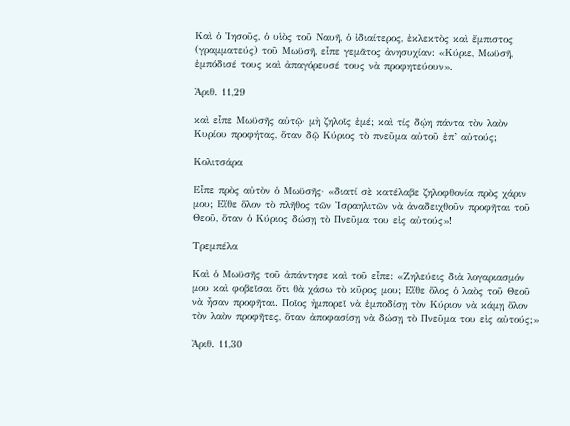Καὶ ὁ Ἰησοῦς, ὁ υἱὸς τοῦ Ναυῆ, ὁ ἰδιαίτερος, ἐκλεκτὸς καὶ ἔμπιστος (γραμματεύς) τοῦ Μωϋσῆ, εἶπε γεμᾶτος ἀνησυχίαν: «Κύριε, Μωϋσῆ, ἐμπόδισέ τους καὶ ἀπαγόρευσέ τους νὰ προφητεύουν».

Ἀριθ. 11,29

καὶ εἶπε Μωϋσῆς αὐτῷ· μὴ ζηλοῖς ἐμέ; καὶ τίς δῴη πάντα τὸν λαὸν Κυρίου προφήτας, ὅταν δῷ Κύριος τὸ πνεῦμα αὐτοῦ ἐπ’ αὐτούς;

Κολιτσάρα

Εἶπε πρὸς αὐτὸν ὁ Μωϋσῆς· «διατί σὲ κατέλαβε ζηλοφθονία πρὸς χάριν μου; Εἴθε ὅλον τὸ πλῆθος τῶν Ἰσραηλιτῶν νὰ ἀναδειχθοῦν προφῆται τοῦ Θεοῦ, ὅταν ὁ Κύριος δώσῃ τὸ Πνεῦμα του εἰς αὐτούς»!

Τρεμπέλα

Καὶ ὁ Μωϋσῆς τοῦ ἀπάντησε καὶ τοῦ εἶπε: «Ζηλεύεις διὰ λογαριασμόν μου καὶ φοβεῖσαι ὅτι θὰ χάσω τὸ κῦρος μου; Εἴθε ὅλος ὁ λαὸς τοῦ Θεοῦ νὰ ἦσαν προφῆται. Ποῖος ἠμπορεῖ νὰ ἐμποδίσῃ τὸν Κύριον νὰ κάμῃ ὅλον τὸν λαὸν προφῆτες, ὅταν ἀποφασίσῃ νὰ δώσῃ τὸ Πνεῦμα του εἰς αὐτούς;»

Ἀριθ. 11,30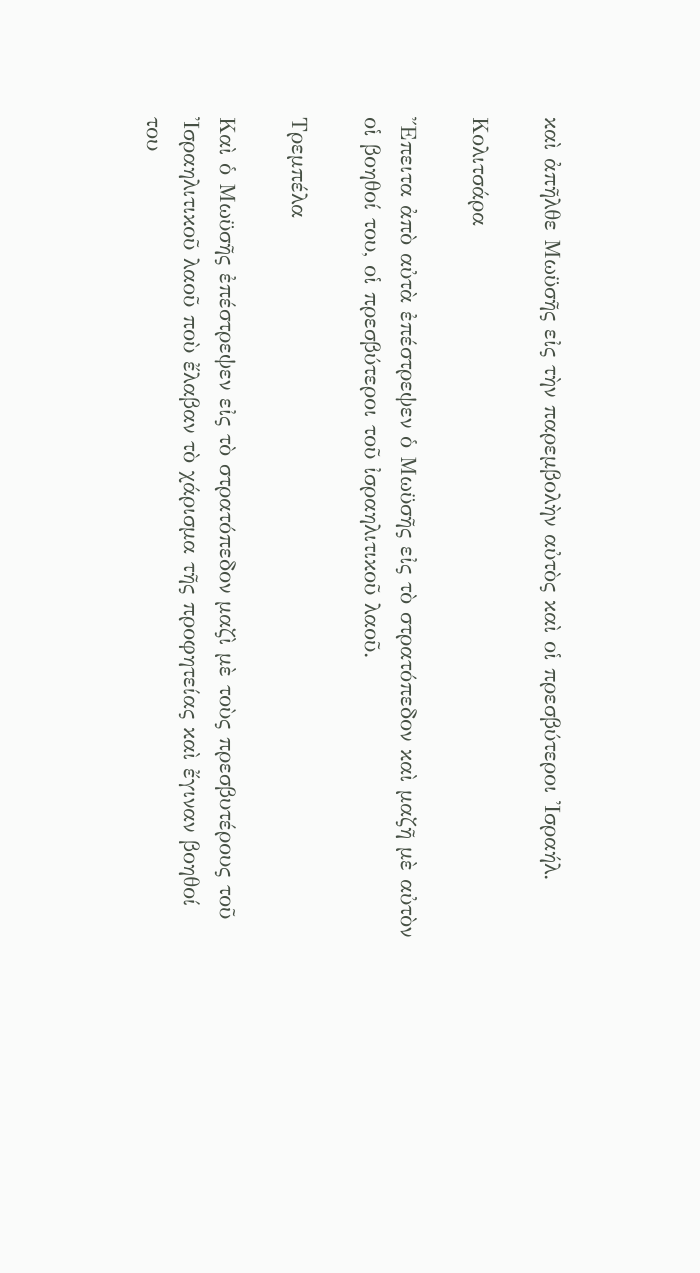καὶ ἀπῆλθε Μωϋσῆς εἰς τὴν παρεμβολὴν αὐτὸς καὶ οἱ πρεσβύτεροι Ἰσραήλ.

Κολιτσάρα

Ἔπειτα ἀπὸ αὐτὰ ἐπέστρεψεν ὁ Μωϋσῆς εἰς τὸ στρατόπεδον καὶ μαζῆ μὲ αὐτὸν οἱ βοηθοί του, οἱ πρεσβύτεροι τοῦ ἰσραηλιτικοῦ λαοῦ.

Τρεμπέλα

Καὶ ὁ Μωϋσῆς ἐπέστρεψεν εἰς τὸ στρατόπεδον μαζὶ μὲ τοὺς πρεσβυτέρους τοῦ Ἰσραηλιτικοῦ λαοῦ ποὺ ἔλαβαν τὸ χάρισμα τῆς προφητείας καὶ ἔγιναν βοηθοί του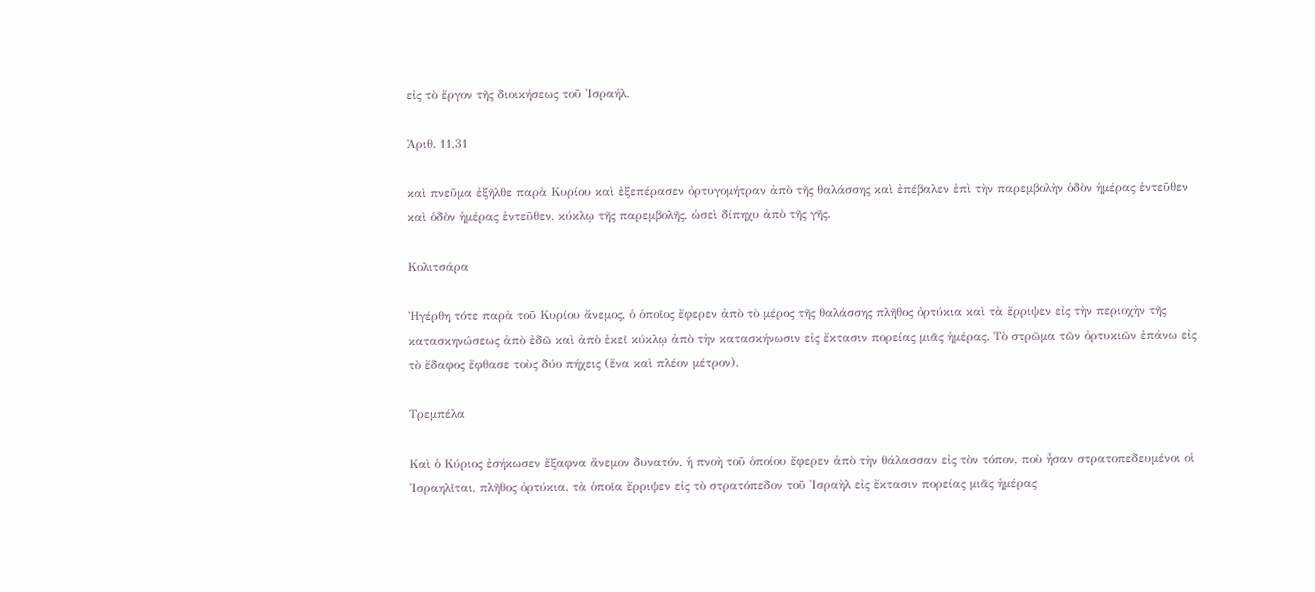εἰς τὸ ἔργον τῆς διοικήσεως τοῦ Ἰσραήλ.

Ἀριθ. 11,31

καὶ πνεῦμα ἐξῆλθε παρὰ Κυρίου καὶ ἐξεπέρασεν ὀρτυγομήτραν ἀπὸ τῆς θαλάσσης καὶ ἐπέβαλεν ἐπὶ τὴν παρεμβολὴν ὁδὸν ἡμέρας ἐντεῦθεν καὶ ὁδὸν ἡμέρας ἐντεῦθεν, κύκλῳ τῆς παρεμβολῆς, ὡσεὶ δίπηχυ ἀπὸ τῆς γῆς.

Κολιτσάρα

Ἠγέρθη τότε παρὰ τοῦ Κυρίου ἄνεμος, ὁ ὁποῖος ἔφερεν ἀπὸ τὸ μέρος τῆς θαλάσσης πλῆθος ὀρτύκια καὶ τὰ ἔρριψεν εἰς τὴν περιοχὴν τῆς κατασκηνώσεως ἀπὸ ἐδῶ καὶ ἀπὸ ἐκεῖ κύκλῳ ἀπὸ τὴν κατασκήνωσιν εἰς ἔκτασιν πορείας μιᾶς ἡμέρας. Τὸ στρῶμα τῶν ὀρτυκιῶν ἐπάνω εἰς τὸ ἔδαφος ἔφθασε τοὺς δύο πήχεις (ἕνα καὶ πλέον μέτρον).

Τρεμπέλα

Καὶ ὁ Κύριος ἐσήκωσεν ἔξαφνα ἄνεμον δυνατόν, ἡ πνοὴ τοῦ ὁποίου ἔφερεν ἀπὸ τὴν θάλασσαν εἰς τὸν τόπον, ποὺ ἦσαν στρατοπεδευμένοι οἱ Ἰσραηλῖται, πλῆθος ὀρτύκια, τὰ ὁποῖα ἔρριψεν εἰς τὸ στρατόπεδον τοῦ Ἰσραὴλ εἰς ἔκτασιν πορείας μιᾶς ἡμέρας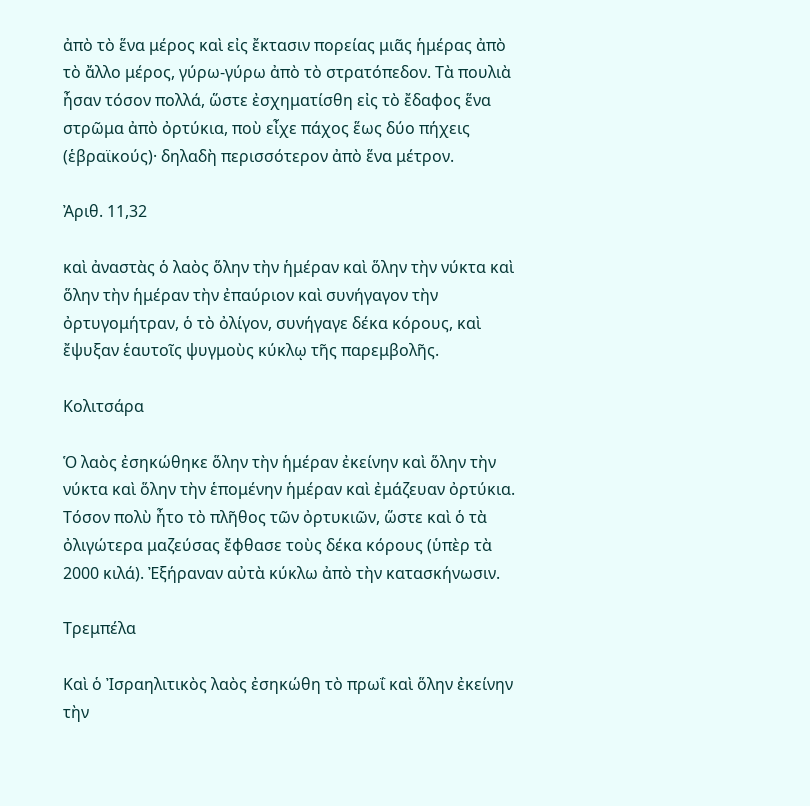ἀπὸ τὸ ἕνα μέρος καὶ εἰς ἔκτασιν πορείας μιᾶς ἡμέρας ἀπὸ τὸ ἄλλο μέρος, γύρω-γύρω ἀπὸ τὸ στρατόπεδον. Τὰ πουλιὰ ἦσαν τόσον πολλά, ὥστε ἐσχηματίσθη εἰς τὸ ἔδαφος ἕνα στρῶμα ἀπὸ ὀρτύκια, ποὺ εἶχε πάχος ἕως δύο πήχεις (ἑβραϊκούς)· δηλαδὴ περισσότερον ἀπὸ ἕνα μέτρον.

Ἀριθ. 11,32

καὶ ἀναστὰς ὁ λαὸς ὅλην τὴν ἡμέραν καὶ ὅλην τὴν νύκτα καὶ ὅλην τὴν ἡμέραν τὴν ἐπαύριον καὶ συνήγαγον τὴν ὀρτυγομήτραν, ὁ τὸ ὀλίγον, συνήγαγε δέκα κόρους, καὶ ἔψυξαν ἑαυτοῖς ψυγμοὺς κύκλῳ τῆς παρεμβολῆς.

Κολιτσάρα

Ὁ λαὸς ἐσηκώθηκε ὅλην τὴν ἡμέραν ἐκείνην καὶ ὅλην τὴν νύκτα καὶ ὅλην τὴν ἑπομένην ἡμέραν καὶ ἐμάζευαν ὀρτύκια. Τόσον πολὺ ἦτο τὸ πλῆθος τῶν ὀρτυκιῶν, ὥστε καὶ ὁ τὰ ὀλιγώτερα μαζεύσας ἔφθασε τοὺς δέκα κόρους (ὑπὲρ τὰ 2000 κιλά). Ἐξήραναν αὐτὰ κύκλω ἀπὸ τὴν κατασκήνωσιν.

Τρεμπέλα

Καὶ ὁ Ἰσραηλιτικὸς λαὸς ἐσηκώθη τὸ πρωΐ καὶ ὅλην ἐκείνην τὴν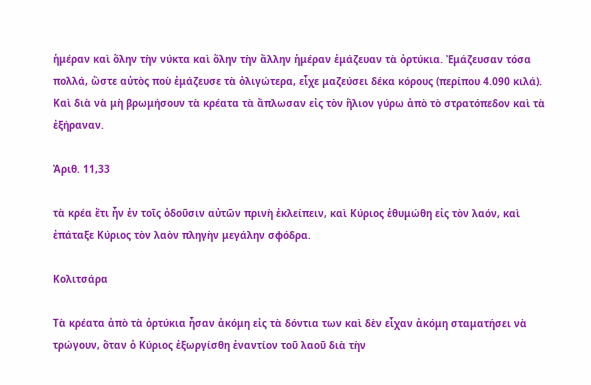ἡμέραν καὶ ὅλην τὴν νύκτα καὶ ὅλην τὴν ἄλλην ἡμέραν ἐμάζευαν τὰ ὀρτύκια. Ἐμάζευσαν τόσα πολλά, ὥστε αὐτὸς ποὺ ἐμάζευσε τὰ ὀλιγώτερα, εἶχε μαζεύσει δέκα κόρους (περίπου 4.090 κιλά). Καὶ διὰ νὰ μὴ βρωμήσουν τὰ κρέατα τὰ ἄπλωσαν εἰς τὸν ἥλιον γύρω ἀπὸ τὸ στρατόπεδον καὶ τὰ ἐξήραναν.

Ἀριθ. 11,33

τὰ κρέα ἔτι ἦν ἐν τοῖς ὀδοῦσιν αὐτῶν πρινὴ ἐκλείπειν, καὶ Κύριος ἐθυμώθη εἰς τὸν λαόν, καὶ ἐπάταξε Κύριος τὸν λαὸν πληγὴν μεγάλην σφόδρα.

Κολιτσάρα

Τὰ κρέατα ἀπὸ τὰ ὀρτύκια ἦσαν ἀκόμη εἰς τὰ δόντια των καὶ δὲν εἶχαν ἀκόμη σταματήσει νὰ τρώγουν, ὅταν ὁ Κύριος ἐξωργίσθη ἐναντίον τοῦ λαοῦ διὰ τὴν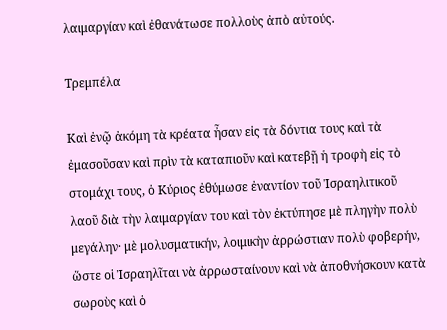λαιμαργίαν καὶ ἐθανάτωσε πολλοὺς ἀπὸ αὐτούς.

Τρεμπέλα

Καὶ ἐνῷ ἀκόμη τὰ κρέατα ἦσαν εἰς τὰ δόντια τους καὶ τὰ ἐμασοῦσαν καὶ πρὶν τὰ καταπιοῦν καὶ κατεβῇ ἡ τροφὴ εἰς τὸ στομάχι τους, ὁ Κύριος ἐθύμωσε ἐναντίον τοῦ Ἰσραηλιτικοῦ λαοῦ διὰ τὴν λαιμαργίαν του καὶ τὸν ἐκτύπησε μὲ πληγὴν πολὺ μεγάλην· μὲ μολυσματικήν, λοιμικὴν ἀρρώστιαν πολὺ φοβερήν, ὥστε οἱ Ἰσραηλῖται νὰ ἀρρωσταίνουν καὶ νὰ ἀποθνήσκουν κατὰ σωροὺς καὶ ὁ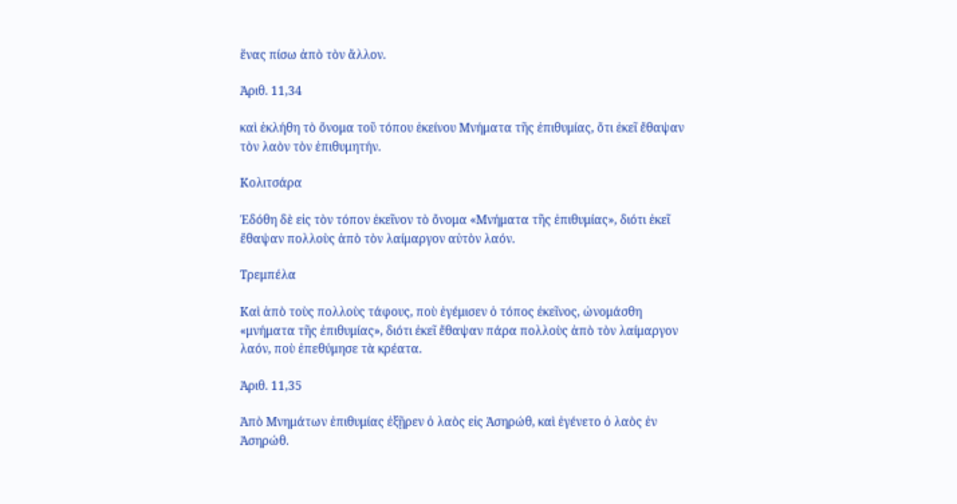ἕνας πίσω ἀπὸ τὸν ἄλλον.

Ἀριθ. 11,34

καὶ ἐκλήθη τὸ ὄνομα τοῦ τόπου ἐκείνου Μνήματα τῆς ἐπιθυμίας, ὅτι ἐκεῖ ἔθαψαν τὸν λαὸν τὸν ἐπιθυμητήν.

Κολιτσάρα

Ἐδόθη δὲ εἰς τὸν τόπον ἐκεῖνον τὸ ὄνομα «Μνήματα τῆς ἐπιθυμίας», διότι ἐκεῖ ἔθαψαν πολλοὺς ἀπὸ τὸν λαίμαργον αὐτὸν λαόν.

Τρεμπέλα

Καὶ ἀπὸ τοὺς πολλοὺς τάφους, ποὺ ἐγέμισεν ὁ τόπος ἐκεῖνος, ὠνομάσθη «μνήματα τῆς ἐπιθυμίας», διότι ἐκεῖ ἔθαψαν πάρα πολλοὺς ἀπὸ τὸν λαίμαργον λαόν, ποὺ ἐπεθύμησε τὰ κρέατα.

Ἀριθ. 11,35

Ἀπὸ Μνημάτων ἐπιθυμίας ἐξῇρεν ὁ λαὸς εἰς Ἀσηρώθ, καὶ ἐγένετο ὁ λαὸς ἐν Ἀσηρώθ.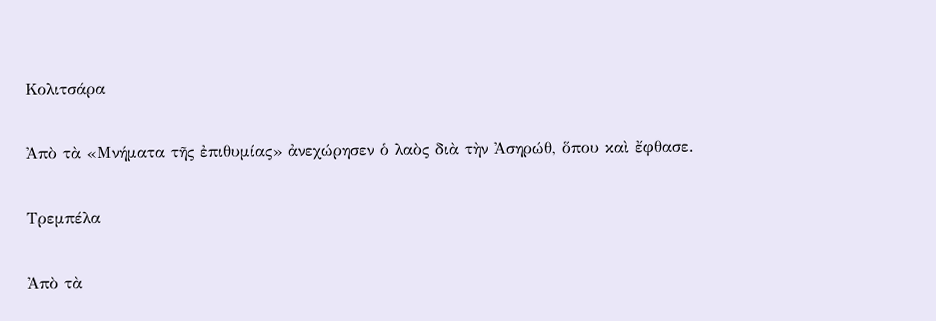Κολιτσάρα

Ἀπὸ τὰ «Μνήματα τῆς ἐπιθυμίας» ἀνεχώρησεν ὁ λαὸς διὰ τὴν Ἀσηρώθ, ὅπου καὶ ἔφθασε.

Τρεμπέλα

Ἀπὸ τὰ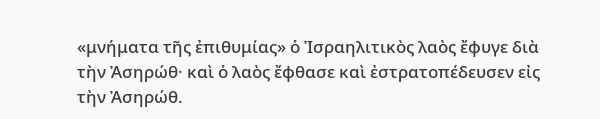«μνήματα τῆς ἐπιθυμίας» ὁ Ἰσραηλιτικὸς λαὸς ἔφυγε διὰ τὴν Ἀσηρώθ· καὶ ὁ λαὸς ἔφθασε καὶ ἐστρατοπέδευσεν εἰς τὴν Ἀσηρώθ.